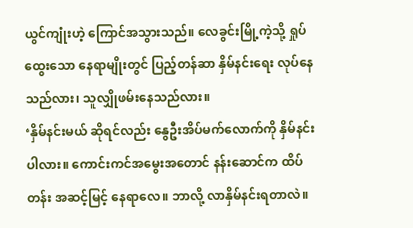ယွင်ကျုံးဟဲ့ ကြောင်အသွားသည်။ လေခွင်းမြို့ကဲ့သို့ ရှုပ်ထွေးသော နေရာမျိုးတွင် ပြည့်တန်ဆာ နှိမ်နင်းရေး လုပ်နေသည်လား၊ သူလျှိုဖမ်းနေသည်လား။
‘နှိမ်နင်းမယ် ဆိုရင်လည်း နွေဦးအိပ်မက်လောက်ကို နှိမ်နင်းပါလား။ ကောင်းကင်အမွေးအတောင် နန်းဆောင်က ထိပ်တန်း အဆင့်မြင့် နေရာလေ။ ဘာလို့ လာနှိမ်နင်းရတာလဲ။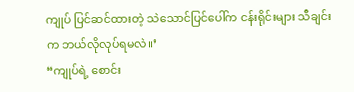ကျုပ် ပြင်ဆင်ထားတဲ့ သဲသောင်ပြင်ပေါ်က ငန်းရိုင်းများ သီချင်းက ဘယ်လိုလုပ်ရမလဲ။’
“ကျုပ်ရဲ့ စောင်း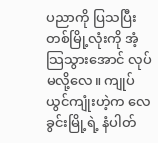ပညာကို ပြသပြီး တစ်မြို့လုံးကို အံ့သြသွားအောင် လုပ်မလို့လေ။ ကျုပ် ယွင်ကျုံးဟဲ့က လေခွင်းမြို့ရဲ့ နံပါတ်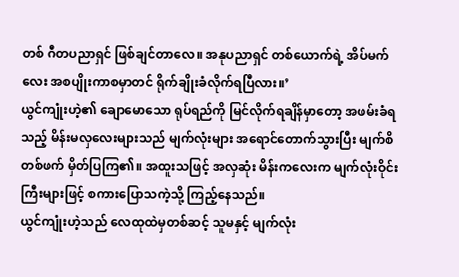တစ် ဂီတပညာရှင် ဖြစ်ချင်တာလေ။ အနုပညာရှင် တစ်ယောက်ရဲ့ အိပ်မက်လေး အစပျိုးကာစမှာတင် ရိုက်ချိုးခံလိုက်ရပြီလား။’
ယွင်ကျုံးဟဲ့၏ ချောမောသော ရုပ်ရည်ကို မြင်လိုက်ရချိန်မှာတော့ အဖမ်းခံရသည့် မိန်းမလှလေးများသည် မျက်လုံးများ အရောင်တောက်သွားပြီး မျက်စိတစ်ဖက် မှိတ်ပြကြ၏။ အထူးသဖြင့် အလှဆုံး မိန်းကလေးက မျက်လုံးဝိုင်းကြီးများဖြင့် စကားပြောသကဲ့သို့ ကြည့်နေသည်။
ယွင်ကျုံးဟဲ့သည် လေထုထဲမှတစ်ဆင့် သူမနှင့် မျက်လုံး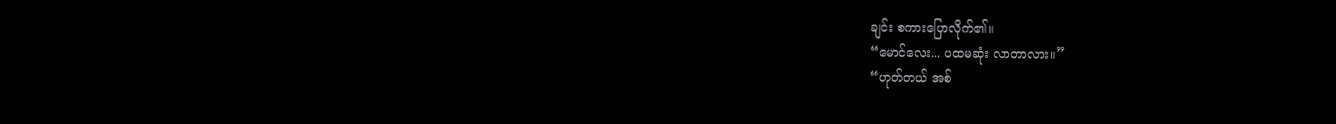ချင်း စကားပြောလိုက်၏။
“မောင်လေး... ပထမဆုံး လာတာလား။”
“ဟုတ်တယ် အစ်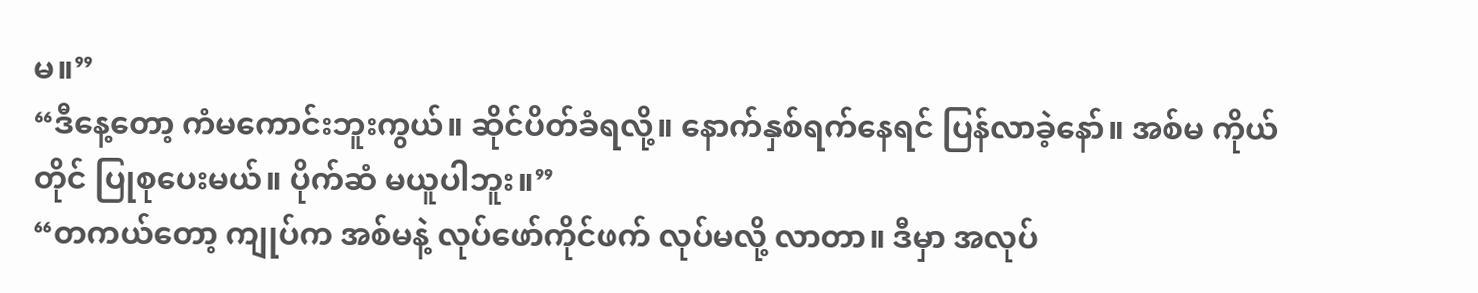မ။”
“ဒီနေ့တော့ ကံမကောင်းဘူးကွယ်။ ဆိုင်ပိတ်ခံရလို့။ နောက်နှစ်ရက်နေရင် ပြန်လာခဲ့နော်။ အစ်မ ကိုယ်တိုင် ပြုစုပေးမယ်။ ပိုက်ဆံ မယူပါဘူး။”
“တကယ်တော့ ကျုပ်က အစ်မနဲ့ လုပ်ဖော်ကိုင်ဖက် လုပ်မလို့ လာတာ။ ဒီမှာ အလုပ်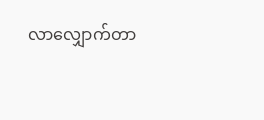လာလျှောက်တာ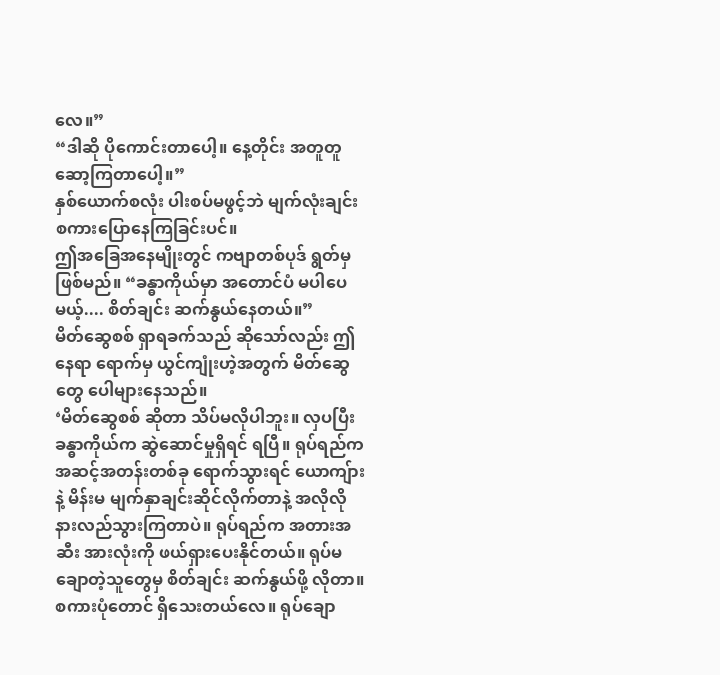လေ။”
“ဒါဆို ပိုကောင်းတာပေါ့။ နေ့တိုင်း အတူတူ ဆော့ကြတာပေါ့။”
နှစ်ယောက်စလုံး ပါးစပ်မဖွင့်ဘဲ မျက်လုံးချင်း စကားပြောနေကြခြင်းပင်။
ဤအခြေအနေမျိုးတွင် ကဗျာတစ်ပုဒ် ရွတ်မှ ဖြစ်မည်။ “ခန္ဓာကိုယ်မှာ အတောင်ပံ မပါပေမယ့်.... စိတ်ချင်း ဆက်နွယ်နေတယ်။”
မိတ်ဆွေစစ် ရှာရခက်သည် ဆိုသော်လည်း ဤနေရာ ရောက်မှ ယွင်ကျုံးဟဲ့အတွက် မိတ်ဆွေတွေ ပေါများနေသည်။
‘မိတ်ဆွေစစ် ဆိုတာ သိပ်မလိုပါဘူး။ လှပပြီး ခန္ဓာကိုယ်က ဆွဲဆောင်မှုရှိရင် ရပြီ။ ရုပ်ရည်က အဆင့်အတန်းတစ်ခု ရောက်သွားရင် ယောကျ်ားနဲ့ မိန်းမ မျက်နှာချင်းဆိုင်လိုက်တာနဲ့ အလိုလို နားလည်သွားကြတာပဲ။ ရုပ်ရည်က အတားအဆီး အားလုံးကို ဖယ်ရှားပေးနိုင်တယ်။ ရုပ်မချောတဲ့သူတွေမှ စိတ်ချင်း ဆက်နွယ်ဖို့ လိုတာ။ စကားပုံတောင် ရှိသေးတယ်လေ။ ရုပ်ချော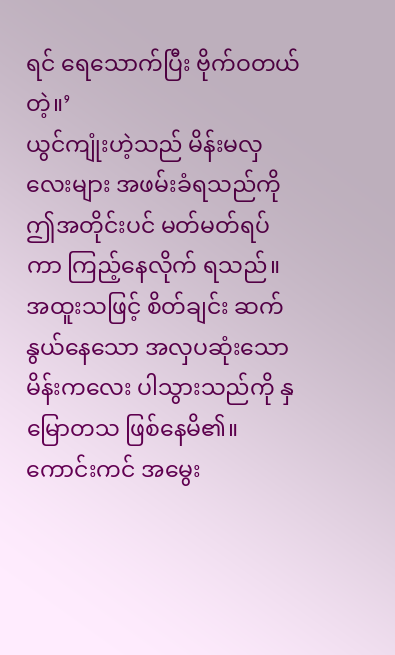ရင် ရေသောက်ပြီး ဗိုက်ဝတယ်တဲ့။’
ယွင်ကျုံးဟဲ့သည် မိန်းမလှလေးများ အဖမ်းခံရသည်ကို ဤအတိုင်းပင် မတ်မတ်ရပ်ကာ ကြည့်နေလိုက် ရသည်။ အထူးသဖြင့် စိတ်ချင်း ဆက်နွယ်နေသော အလှပဆုံးသော မိန်းကလေး ပါသွားသည်ကို နှမြောတသ ဖြစ်နေမိ၏။
ကောင်းကင် အမွေး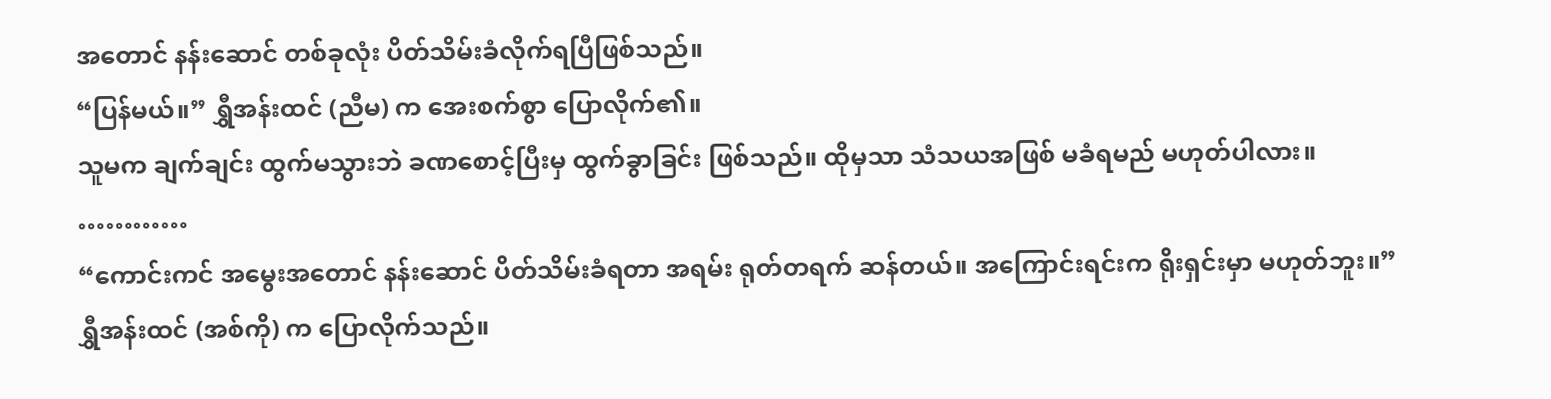အတောင် နန်းဆောင် တစ်ခုလုံး ပိတ်သိမ်းခံလိုက်ရပြီဖြစ်သည်။
“ပြန်မယ်။” ရွှီအန်းထင် (ညီမ) က အေးစက်စွာ ပြောလိုက်၏။
သူမက ချက်ချင်း ထွက်မသွားဘဲ ခဏစောင့်ပြီးမှ ထွက်ခွာခြင်း ဖြစ်သည်။ ထိုမှသာ သံသယအဖြစ် မခံရမည် မဟုတ်ပါလား။
…………
“ကောင်းကင် အမွေးအတောင် နန်းဆောင် ပိတ်သိမ်းခံရတာ အရမ်း ရုတ်တရက် ဆန်တယ်။ အကြောင်းရင်းက ရိုးရှင်းမှာ မဟုတ်ဘူး။”
ရွှီအန်းထင် (အစ်ကို) က ပြောလိုက်သည်။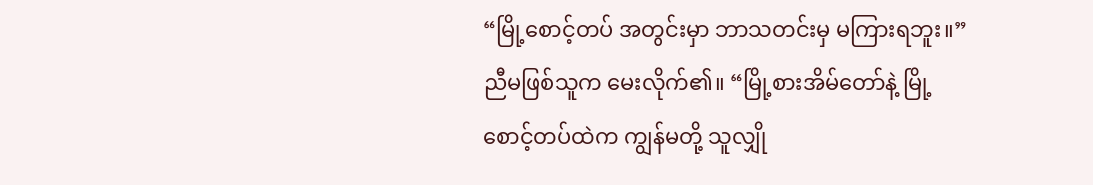“မြို့စောင့်တပ် အတွင်းမှာ ဘာသတင်းမှ မကြားရဘူး။”
ညီမဖြစ်သူက မေးလိုက်၏။ “မြို့စားအိမ်တော်နဲ့ မြို့စောင့်တပ်ထဲက ကျွန်မတို့ သူလျှို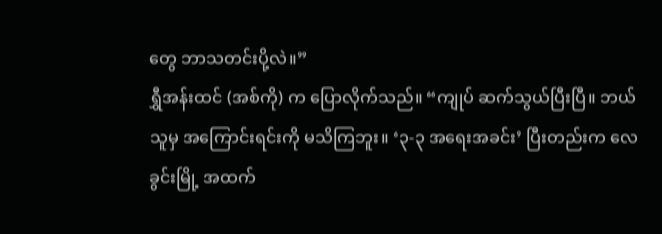တွေ ဘာသတင်းပို့လဲ။”
ရွှီအန်းထင် (အစ်ကို) က ပြောလိုက်သည်။ “ကျုပ် ဆက်သွယ်ပြီးပြီ။ ဘယ်သူမှ အကြောင်းရင်းကို မသိကြဘူး။ ‘၃-၃ အရေးအခင်း’ ပြီးတည်းက လေခွင်းမြို့ အထက်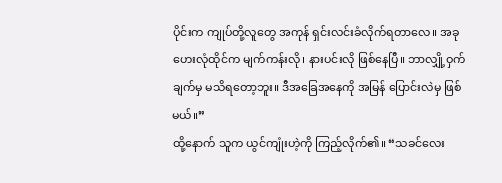ပိုင်းက ကျုပ်တို့လူတွေ အကုန် ရှင်းလင်းခံလိုက်ရတာလေ။ အခု ဟေးလုံထိုင်က မျက်ကန်းလို၊ နားပင်းလို ဖြစ်နေပြီ။ ဘာလျှို့ဝှက်ချက်မှ မသိရတော့ဘူး။ ဒီအခြေအနေကို အမြန် ပြောင်းလဲမှ ဖြစ်မယ်။”
ထို့နောက် သူက ယွင်ကျုံးဟဲ့ကို ကြည့်လိုက်၏။ “သခင်လေး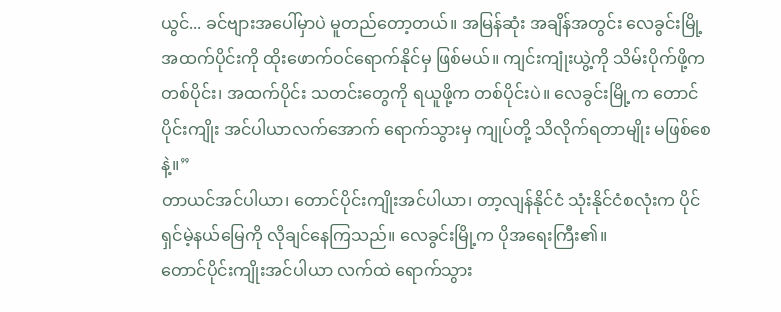ယွင်... ခင်ဗျားအပေါ်မှာပဲ မူတည်တော့တယ်။ အမြန်ဆုံး အချိန်အတွင်း လေခွင်းမြို့ အထက်ပိုင်းကို ထိုးဖောက်ဝင်ရောက်နိုင်မှ ဖြစ်မယ်။ ကျင်းကျုံးယွဲ့ကို သိမ်းပိုက်ဖို့က တစ်ပိုင်း၊ အထက်ပိုင်း သတင်းတွေကို ရယူဖို့က တစ်ပိုင်းပဲ။ လေခွင်းမြို့က တောင်ပိုင်းကျိုး အင်ပါယာလက်အောက် ရောက်သွားမှ ကျုပ်တို့ သိလိုက်ရတာမျိုး မဖြစ်စေနဲ့။”
တာယင်အင်ပါယာ၊ တောင်ပိုင်းကျိုးအင်ပါယာ၊ တာ့လျန်နိုင်ငံ သုံးနိုင်ငံစလုံးက ပိုင်ရှင်မဲ့နယ်မြေကို လိုချင်နေကြသည်။ လေခွင်းမြို့က ပိုအရေးကြီး၏။
တောင်ပိုင်းကျိုးအင်ပါယာ လက်ထဲ ရောက်သွား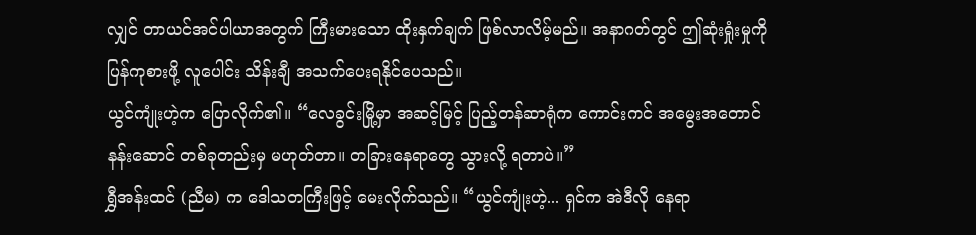လျှင် တာယင်အင်ပါယာအတွက် ကြီးမားသော ထိုးနှက်ချက် ဖြစ်လာလိမ့်မည်။ အနာဂတ်တွင် ဤဆုံးရှုံးမှုကို ပြန်ကုစားဖို့ လူပေါင်း သိန်းချီ အသက်ပေးရနိုင်ပေသည်။
ယွင်ကျုံးဟဲ့က ပြောလိုက်၏။ “လေခွင်းမြို့မှာ အဆင့်မြင့် ပြည့်တန်ဆာရုံက ကောင်းကင် အမွေးအတောင် နန်းဆောင် တစ်ခုတည်းမှ မဟုတ်တာ။ တခြားနေရာတွေ သွားလို့ ရတာပဲ။”
ရွှီအန်းထင် (ညီမ) က ဒေါသတကြီးဖြင့် မေးလိုက်သည်။ “ယွင်ကျုံးဟဲ့... ရှင်က အဲဒီလို နေရာ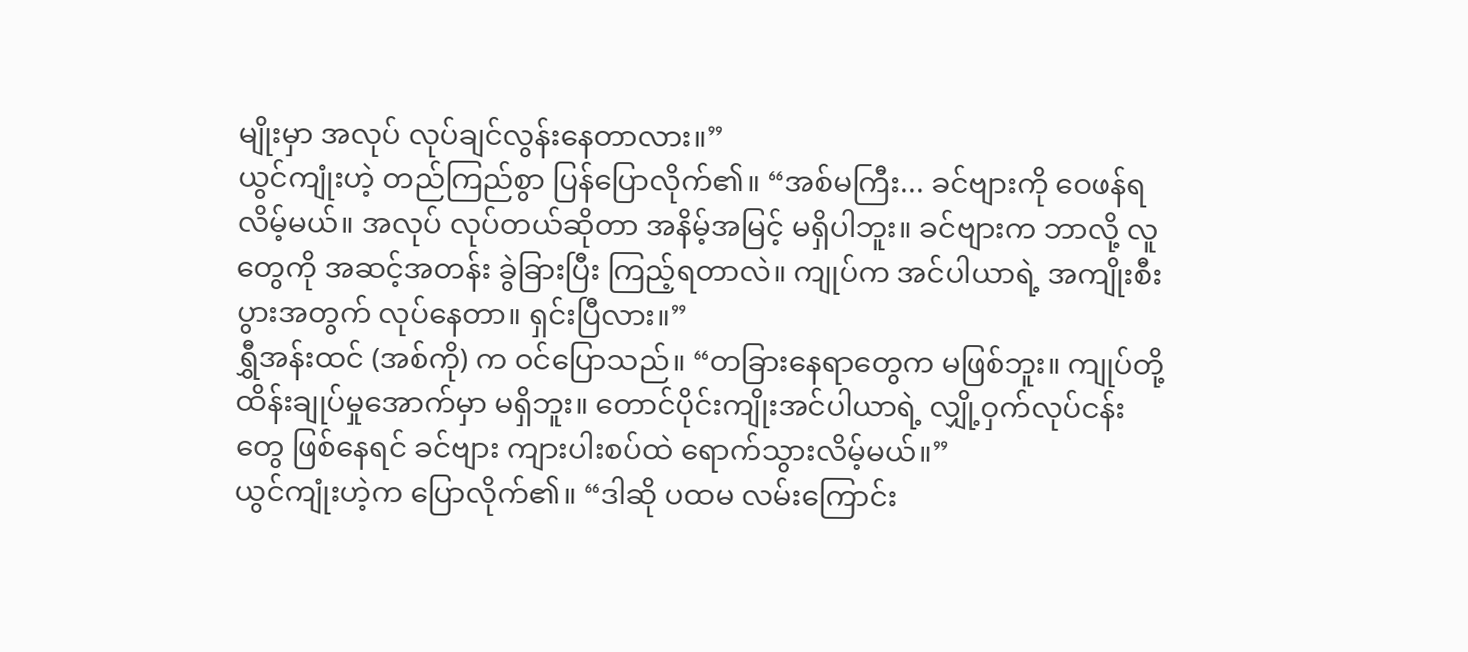မျိုးမှာ အလုပ် လုပ်ချင်လွန်းနေတာလား။”
ယွင်ကျုံးဟဲ့ တည်ကြည်စွာ ပြန်ပြောလိုက်၏။ “အစ်မကြီး... ခင်ဗျားကို ဝေဖန်ရလိမ့်မယ်။ အလုပ် လုပ်တယ်ဆိုတာ အနိမ့်အမြင့် မရှိပါဘူး။ ခင်ဗျားက ဘာလို့ လူတွေကို အဆင့်အတန်း ခွဲခြားပြီး ကြည့်ရတာလဲ။ ကျုပ်က အင်ပါယာရဲ့ အကျိုးစီးပွားအတွက် လုပ်နေတာ။ ရှင်းပြီလား။”
ရွှီအန်းထင် (အစ်ကို) က ဝင်ပြောသည်။ “တခြားနေရာတွေက မဖြစ်ဘူး။ ကျုပ်တို့ ထိန်းချုပ်မှုအောက်မှာ မရှိဘူး။ တောင်ပိုင်းကျိုးအင်ပါယာရဲ့ လျှို့ဝှက်လုပ်ငန်းတွေ ဖြစ်နေရင် ခင်ဗျား ကျားပါးစပ်ထဲ ရောက်သွားလိမ့်မယ်။”
ယွင်ကျုံးဟဲ့က ပြောလိုက်၏။ “ဒါဆို ပထမ လမ်းကြောင်း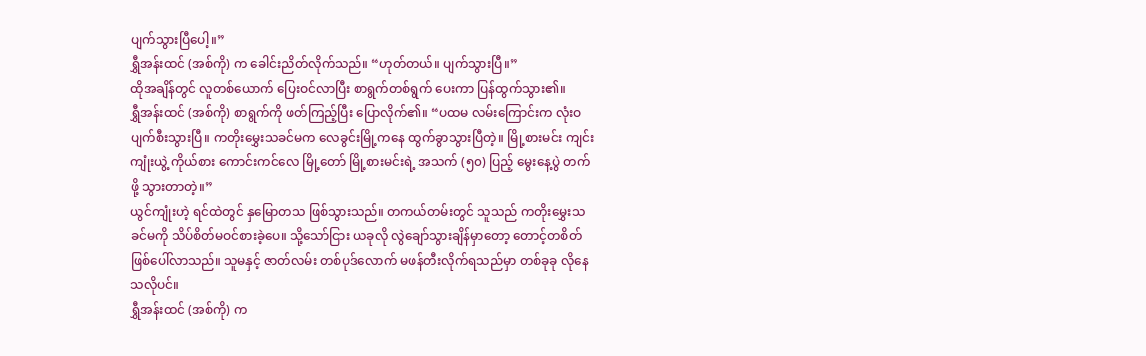ပျက်သွားပြီပေါ့။”
ရွှီအန်းထင် (အစ်ကို) က ခေါင်းညိတ်လိုက်သည်။ “ဟုတ်တယ်။ ပျက်သွားပြီ။”
ထိုအချိန်တွင် လူတစ်ယောက် ပြေးဝင်လာပြီး စာရွက်တစ်ရွက် ပေးကာ ပြန်ထွက်သွား၏။
ရွှီအန်းထင် (အစ်ကို) စာရွက်ကို ဖတ်ကြည့်ပြီး ပြောလိုက်၏။ “ပထမ လမ်းကြောင်းက လုံးဝ ပျက်စီးသွားပြီ။ ကတိုးမွှေးသခင်မက လေခွင်းမြို့ကနေ ထွက်ခွာသွားပြီတဲ့။ မြို့စားမင်း ကျင်းကျုံးယွဲ့ ကိုယ်စား ကောင်းကင်လေ မြို့တော် မြို့စားမင်းရဲ့ အသက် (၅၀) ပြည့် မွေးနေ့ပွဲ တက်ဖို့ သွားတာတဲ့။”
ယွင်ကျုံးဟဲ့ ရင်ထဲတွင် နှမြောတသ ဖြစ်သွားသည်။ တကယ်တမ်းတွင် သူသည် ကတိုးမွှေးသခင်မကို သိပ်စိတ်မဝင်စားခဲ့ပေ။ သို့သော်ငြား ယခုလို လွဲချော်သွားချိန်မှာတော့ တောင့်တစိတ် ဖြစ်ပေါ်လာသည်။ သူမနှင့် ဇာတ်လမ်း တစ်ပုဒ်လောက် မဖန်တီးလိုက်ရသည်မှာ တစ်ခုခု လိုနေသလိုပင်။
ရွှီအန်းထင် (အစ်ကို) က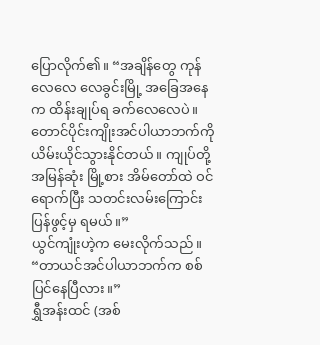ပြောလိုက်၏။ “အချိန်တွေ ကုန်လေလေ လေခွင်းမြို့ အခြေအနေက ထိန်းချုပ်ရ ခက်လေလေပဲ။ တောင်ပိုင်းကျိုးအင်ပါယာဘက်ကို ယိမ်းယိုင်သွားနိုင်တယ်။ ကျုပ်တို့ အမြန်ဆုံး မြို့စား အိမ်တော်ထဲ ဝင်ရောက်ပြီး သတင်းလမ်းကြောင်း ပြန်ဖွင့်မှ ရမယ်။”
ယွင်ကျုံးဟဲ့က မေးလိုက်သည်။ “တာယင်အင်ပါယာဘက်က စစ်ပြင်နေပြီလား။”
ရွှီအန်းထင် (အစ်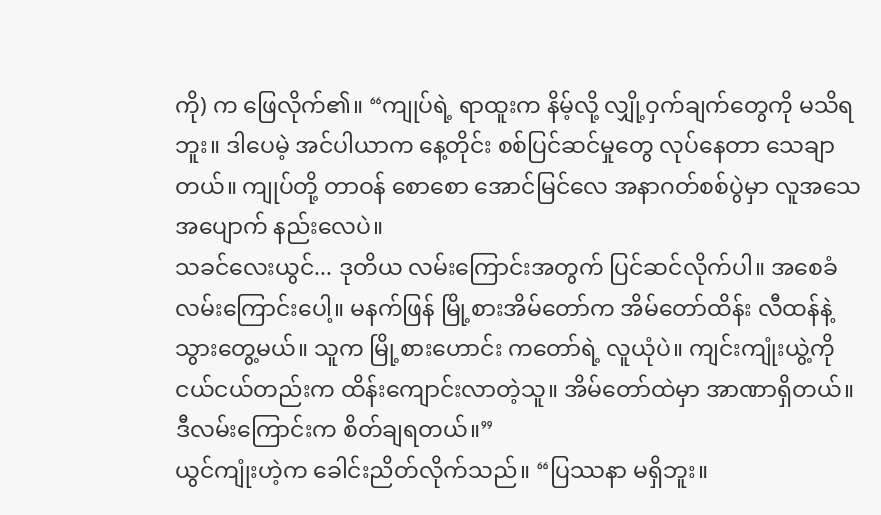ကို) က ဖြေလိုက်၏။ “ကျုပ်ရဲ့ ရာထူးက နိမ့်လို့ လျှို့ဝှက်ချက်တွေကို မသိရဘူး။ ဒါပေမဲ့ အင်ပါယာက နေ့တိုင်း စစ်ပြင်ဆင်မှုတွေ လုပ်နေတာ သေချာတယ်။ ကျုပ်တို့ တာဝန် စောစော အောင်မြင်လေ အနာဂတ်စစ်ပွဲမှာ လူအသေအပျောက် နည်းလေပဲ။
သခင်လေးယွင်... ဒုတိယ လမ်းကြောင်းအတွက် ပြင်ဆင်လိုက်ပါ။ အစေခံ လမ်းကြောင်းပေါ့။ မနက်ဖြန် မြို့စားအိမ်တော်က အိမ်တော်ထိန်း လီထန်နဲ့ သွားတွေ့မယ်။ သူက မြို့စားဟောင်း ကတော်ရဲ့ လူယုံပဲ။ ကျင်းကျုံးယွဲ့ကို ငယ်ငယ်တည်းက ထိန်းကျောင်းလာတဲ့သူ။ အိမ်တော်ထဲမှာ အာဏာရှိတယ်။ ဒီလမ်းကြောင်းက စိတ်ချရတယ်။”
ယွင်ကျုံးဟဲ့က ခေါင်းညိတ်လိုက်သည်။ “ပြဿနာ မရှိဘူး။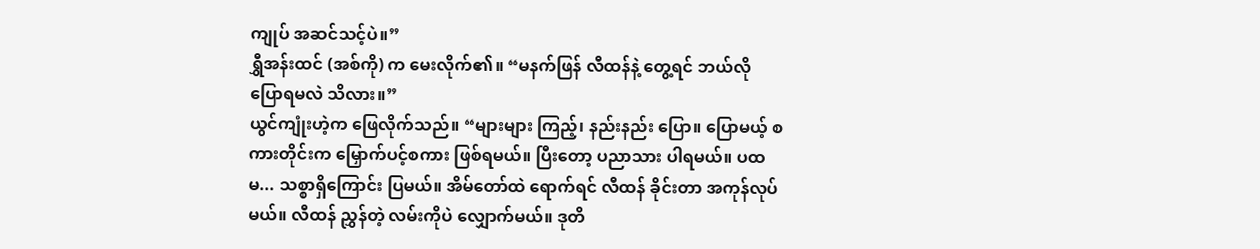ကျုပ် အဆင်သင့်ပဲ။”
ရွှီအန်းထင် (အစ်ကို) က မေးလိုက်၏။ “မနက်ဖြန် လီထန်နဲ့ တွေ့ရင် ဘယ်လို ပြောရမလဲ သိလား။”
ယွင်ကျုံးဟဲ့က ဖြေလိုက်သည်။ “များများ ကြည့်၊ နည်းနည်း ပြော။ ပြောမယ့် စကားတိုင်းက မြှောက်ပင့်စကား ဖြစ်ရမယ်။ ပြီးတော့ ပညာသား ပါရမယ်။ ပထမ... သစ္စာရှိကြောင်း ပြမယ်။ အိမ်တော်ထဲ ရောက်ရင် လီထန် ခိုင်းတာ အကုန်လုပ်မယ်။ လီထန် ညွှန်တဲ့ လမ်းကိုပဲ လျှောက်မယ်။ ဒုတိ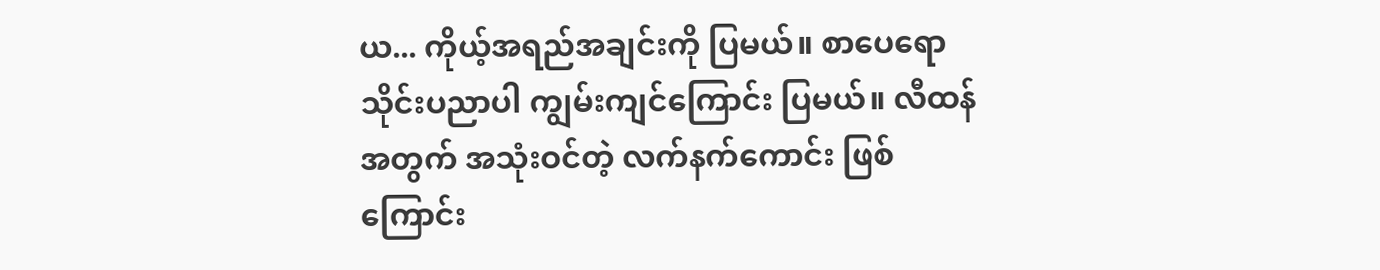ယ... ကိုယ့်အရည်အချင်းကို ပြမယ်။ စာပေရော သိုင်းပညာပါ ကျွမ်းကျင်ကြောင်း ပြမယ်။ လီထန် အတွက် အသုံးဝင်တဲ့ လက်နက်ကောင်း ဖြစ်ကြောင်း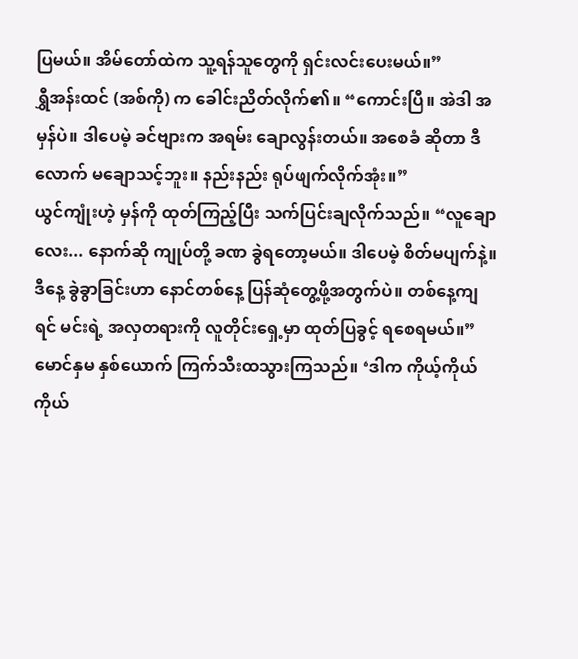ပြမယ်။ အိမ်တော်ထဲက သူ့ရန်သူတွေကို ရှင်းလင်းပေးမယ်။”
ရွှီအန်းထင် (အစ်ကို) က ခေါင်းညိတ်လိုက်၏။ “ကောင်းပြီ။ အဲဒါ အမှန်ပဲ။ ဒါပေမဲ့ ခင်ဗျားက အရမ်း ချောလွန်းတယ်။ အစေခံ ဆိုတာ ဒီလောက် မချောသင့်ဘူး။ နည်းနည်း ရုပ်ဖျက်လိုက်အုံး။”
ယွင်ကျုံးဟဲ့ မှန်ကို ထုတ်ကြည့်ပြီး သက်ပြင်းချလိုက်သည်။ “လူချောလေး... နောက်ဆို ကျုပ်တို့ ခဏ ခွဲရတော့မယ်။ ဒါပေမဲ့ စိတ်မပျက်နဲ့။ ဒီနေ့ ခွဲခွာခြင်းဟာ နောင်တစ်နေ့ ပြန်ဆုံတွေ့ဖို့အတွက်ပဲ။ တစ်နေ့ကျရင် မင်းရဲ့ အလှတရားကို လူတိုင်းရှေ့မှာ ထုတ်ပြခွင့် ရစေရမယ်။”
မောင်နှမ နှစ်ယောက် ကြက်သီးထသွားကြသည်။ ‘ဒါက ကိုယ့်ကိုယ်ကိုယ်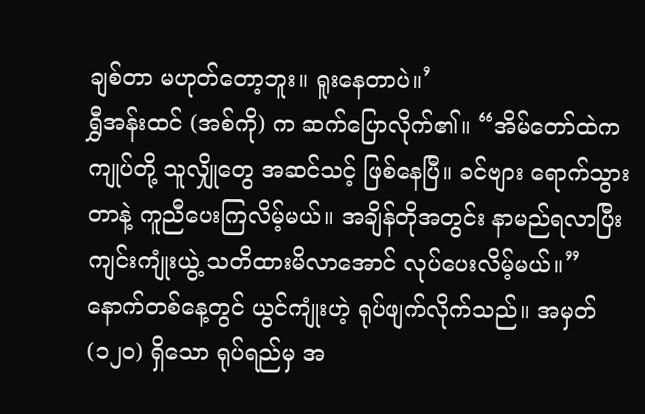ချစ်တာ မဟုတ်တော့ဘူး။ ရူးနေတာပဲ။’
ရွှီအန်းထင် (အစ်ကို) က ဆက်ပြောလိုက်၏။ “အိမ်တော်ထဲက ကျုပ်တို့ သူလျှိုတွေ အဆင်သင့် ဖြစ်နေပြီ။ ခင်ဗျား ရောက်သွားတာနဲ့ ကူညီပေးကြလိမ့်မယ်။ အချိန်တိုအတွင်း နာမည်ရလာပြီး ကျင်းကျုံးယွဲ့ သတိထားမိလာအောင် လုပ်ပေးလိမ့်မယ်။”
နောက်တစ်နေ့တွင် ယွင်ကျုံးဟဲ့ ရုပ်ဖျက်လိုက်သည်။ အမှတ် (၁၂၀) ရှိသော ရုပ်ရည်မှ အ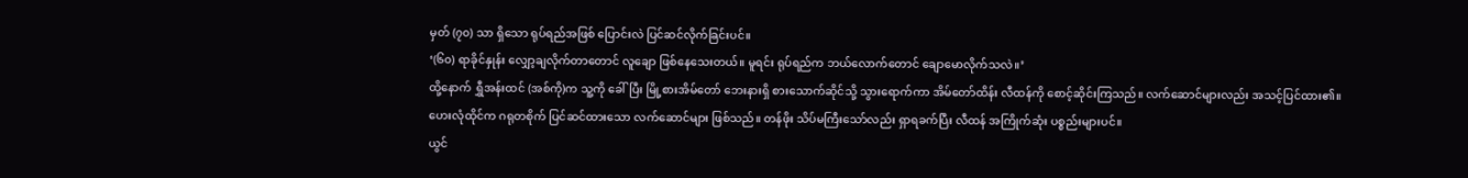မှတ် (၇၀) သာ ရှိသော ရုပ်ရည်အဖြစ် ပြောင်းလဲ ပြင်ဆင်လိုက်ခြင်းပင်။
‘(၆၀) ရာခိုင်နှုန်း လျှော့ချလိုက်တာတောင် လူချော ဖြစ်နေသေးတယ်။ မူရင်း ရုပ်ရည်က ဘယ်လောက်တောင် ချောမောလိုက်သလဲ။’
ထို့နောက် ရွှီအန်းထင် (အစ်ကို)က သူ့ကို ခေါ်ပြီး မြို့စားအိမ်တော် ဘေးနားရှိ စားသောက်ဆိုင်သို့ သွားရောက်ကာ အိမ်တော်ထိန်း လီထန်ကို စောင့်ဆိုင်းကြသည်။ လက်ဆောင်များလည်း အသင့်ပြင်ထား၏။
ဟေးလုံထိုင်က ဂရုတစိုက် ပြင်ဆင်ထားသော လက်ဆောင်များ ဖြစ်သည်။ တန်ဖိုး သိပ်မကြီးသော်လည်း ရှာရခက်ပြီး လီထန် အကြိုက်ဆုံး ပစ္စည်းများပင်။
ယွင်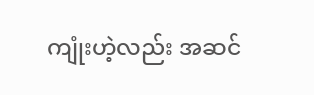ကျုံးဟဲ့လည်း အဆင်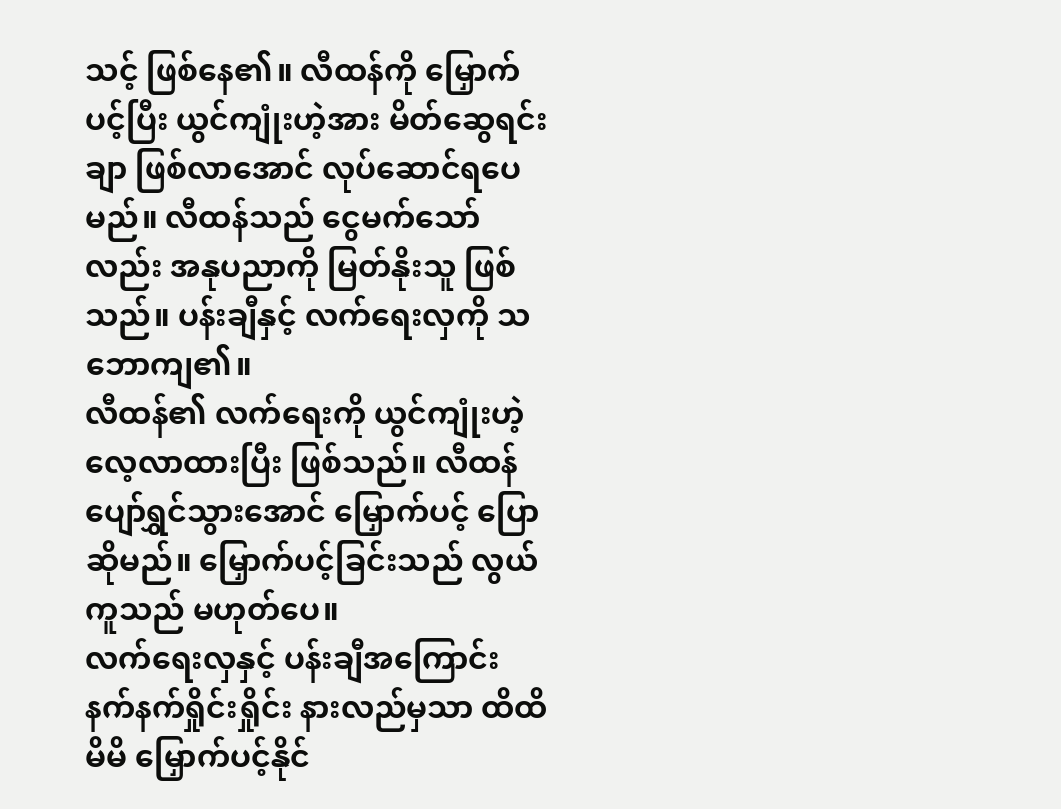သင့် ဖြစ်နေ၏။ လီထန်ကို မြှောက်ပင့်ပြီး ယွင်ကျုံးဟဲ့အား မိတ်ဆွေရင်းချာ ဖြစ်လာအောင် လုပ်ဆောင်ရပေမည်။ လီထန်သည် ငွေမက်သော်လည်း အနုပညာကို မြတ်နိုးသူ ဖြစ်သည်။ ပန်းချီနှင့် လက်ရေးလှကို သဘောကျ၏။
လီထန်၏ လက်ရေးကို ယွင်ကျုံးဟဲ့ လေ့လာထားပြီး ဖြစ်သည်။ လီထန် ပျော်ရွှင်သွားအောင် မြှောက်ပင့် ပြောဆိုမည်။ မြှောက်ပင့်ခြင်းသည် လွယ်ကူသည် မဟုတ်ပေ။
လက်ရေးလှနှင့် ပန်းချီအကြောင်း နက်နက်ရှိုင်းရှိုင်း နားလည်မှသာ ထိထိမိမိ မြှောက်ပင့်နိုင်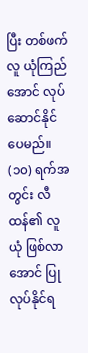ပြီး တစ်ဖက်လူ ယုံကြည်အောင် လုပ်ဆောင်နိုင်ပေမည်။ (၁၀) ရက်အတွင်း လီထန်၏ လူယုံ ဖြစ်လာအောင် ပြုလုပ်နိုင်ရ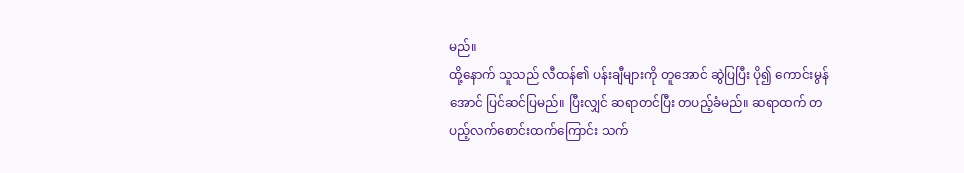မည်။
ထို့နောက် သူသည် လီထန်၏ ပန်းချီများကို တူအောင် ဆွဲပြပြီး ပို၍ ကောင်းမွန်အောင် ပြင်ဆင်ပြမည်။ ပြီးလျှင် ဆရာတင်ပြီး တပည့်ခံမည်။ ဆရာထက် တပည့်လက်စောင်းထက်ကြောင်း သက်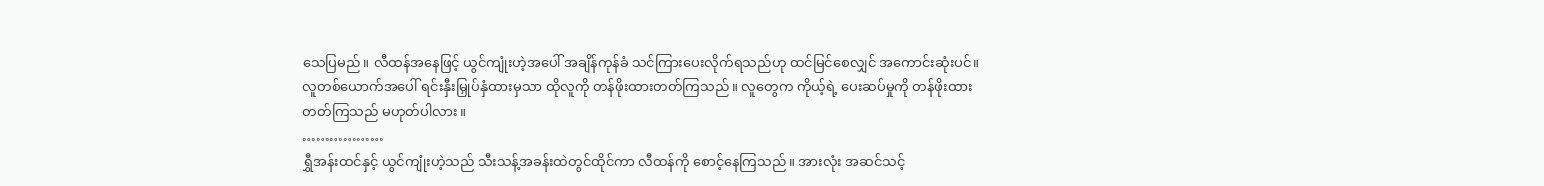သေပြမည်။ လီထန်အနေဖြင့် ယွင်ကျုံးဟဲ့အပေါ် အချိန်ကုန်ခံ သင်ကြားပေးလိုက်ရသည်ဟု ထင်မြင်စေလျှင် အကောင်းဆုံးပင်။
လူတစ်ယောက်အပေါ် ရင်းနှီးမြှုပ်နှံထားမှသာ ထိုလူကို တန်ဖိုးထားတတ်ကြသည်။ လူတွေက ကိုယ့်ရဲ့ ပေးဆပ်မှုကို တန်ဖိုးထားတတ်ကြသည် မဟုတ်ပါလား။
………………
ရွှီအန်းထင်နှင့် ယွင်ကျုံးဟဲ့သည် သီးသန့်အခန်းထဲတွင်ထိုင်ကာ လီထန်ကို စောင့်နေကြသည်။ အားလုံး အဆင်သင့်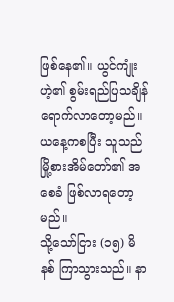ဖြစ်နေ၏။ ယွင်ကျုံးဟဲ့၏ စွမ်းရည်ပြသချိန် ရောက်လာတော့မည်။ ယနေ့ကစပြီး သူသည် မြို့စားအိမ်တော်၏ အစေခံ ဖြစ်လာရတော့မည်။
သို့သော်ငြား (၁၅) မိနစ် ကြာသွားသည်။ နာ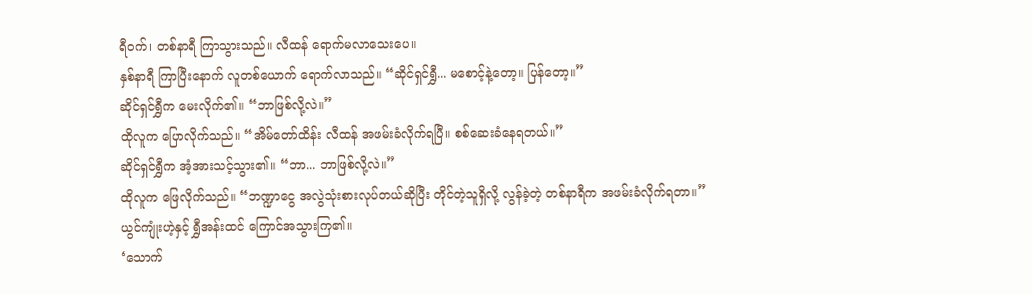ရီဝက်၊ တစ်နာရီ ကြာသွားသည်။ လီထန် ရောက်မလာသေးပေ။
နှစ်နာရီ ကြာပြီးနောက် လူတစ်ယောက် ရောက်လာသည်။ “ဆိုင်ရှင်ရွှီ... မစောင့်နဲ့တော့။ ပြန်တော့။”
ဆိုင်ရှင်ရွှီက မေးလိုက်၏။ “ဘာဖြစ်လို့လဲ။”
ထိုလူက ပြောလိုက်သည်။ “အိမ်တော်ထိန်း လီထန် အဖမ်းခံလိုက်ရပြီ။ စစ်ဆေးခံနေရတယ်။”
ဆိုင်ရှင်ရွှီက အံ့အားသင့်သွား၏။ “ဘာ... ဘာဖြစ်လို့လဲ။”
ထိုလူက ဖြေလိုက်သည်။ “ဘဏ္ဍာငွေ အလွဲသုံးစားလုပ်တယ်ဆိုပြီး တိုင်တဲ့သူရှိလို့ လွန်ခဲ့တဲ့ တစ်နာရီက အဖမ်းခံလိုက်ရတာ။”
ယွင်ကျုံးဟဲ့နှင့် ရွှီအန်းထင် ကြောင်အသွားကြ၏။
‘သောက်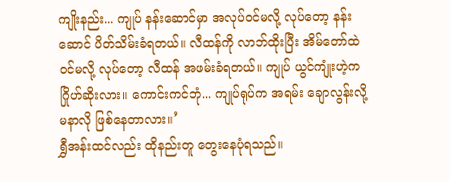ကျိုးနည်း... ကျုပ် နန်းဆောင်မှာ အလုပ်ဝင်မလို့ လုပ်တော့ နန်းဆောင် ပိတ်သိမ်းခံရတယ်။ လီထန်ကို လာဘ်ထိုးပြီး အိမ်တော်ထဲ ဝင်မလို့ လုပ်တော့ လီထန် အဖမ်းခံရတယ်။ ကျုပ် ယွင်ကျုံးဟဲ့က ဂြိုဟ်ဆိုးလား။ ကောင်းကင်ဘုံ... ကျုပ်ရုပ်က အရမ်း ချောလွန်းလို့ မနာလို ဖြစ်နေတာလား။’
ရွှီအန်းထင်လည်း ထိုနည်းတူ တွေးနေပုံရသည်။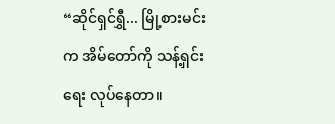“ဆိုင်ရှင်ရွှီ... မြို့စားမင်းက အိမ်တော်ကို သန့်ရှင်းရေး လုပ်နေတာ။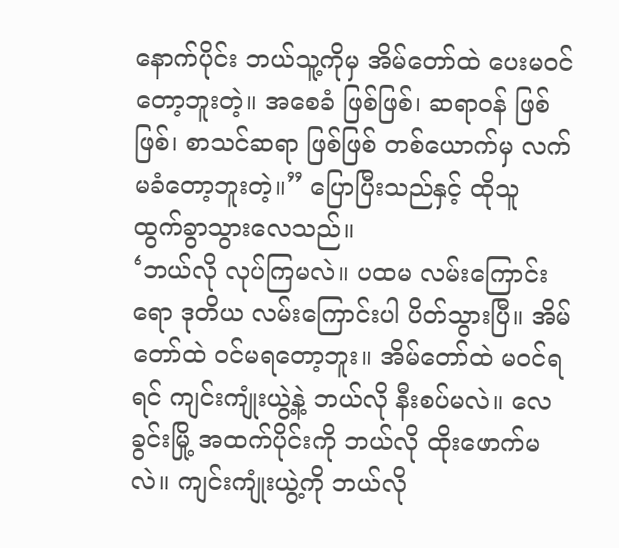နောက်ပိုင်း ဘယ်သူ့ကိုမှ အိမ်တော်ထဲ ပေးမဝင်တော့ဘူးတဲ့။ အစေခံ ဖြစ်ဖြစ်၊ ဆရာဝန် ဖြစ်ဖြစ်၊ စာသင်ဆရာ ဖြစ်ဖြစ် တစ်ယောက်မှ လက်မခံတော့ဘူးတဲ့။” ပြောပြီးသည်နှင့် ထိုသူ ထွက်ခွာသွားလေသည်။
‘ဘယ်လို လုပ်ကြမလဲ။ ပထမ လမ်းကြောင်းရော ဒုတိယ လမ်းကြောင်းပါ ပိတ်သွားပြီ။ အိမ်တော်ထဲ ဝင်မရတော့ဘူး။ အိမ်တော်ထဲ မဝင်ရရင် ကျင်းကျုံးယွဲ့နဲ့ ဘယ်လို နီးစပ်မလဲ။ လေခွင်းမြို့ အထက်ပိုင်းကို ဘယ်လို ထိုးဖောက်မလဲ။ ကျင်းကျုံးယွဲ့ကို ဘယ်လို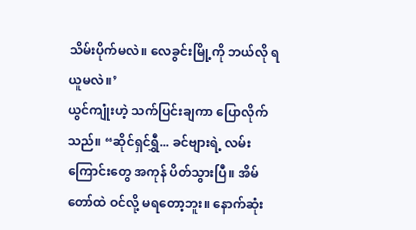သိမ်းပိုက်မလဲ။ လေခွင်းမြို့ကို ဘယ်လို ရယူမလဲ။’
ယွင်ကျုံးဟဲ့ သက်ပြင်းချကာ ပြောလိုက်သည်။ “ဆိုင်ရှင်ရွှီ... ခင်ဗျားရဲ့ လမ်းကြောင်းတွေ အကုန် ပိတ်သွားပြီ။ အိမ်တော်ထဲ ဝင်လို့ မရတော့ဘူး။ နောက်ဆုံး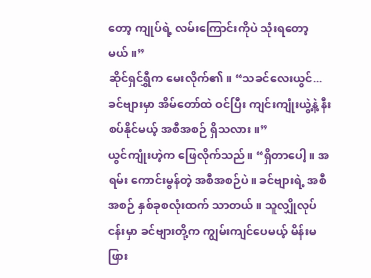တော့ ကျုပ်ရဲ့ လမ်းကြောင်းကိုပဲ သုံးရတော့မယ်။”
ဆိုင်ရှင်ရွှီက မေးလိုက်၏။ “သခင်လေးယွင်... ခင်ဗျားမှာ အိမ်တော်ထဲ ဝင်ပြီး ကျင်းကျုံးယွဲ့နဲ့ နီးစပ်နိုင်မယ့် အစီအစဉ် ရှိသလား။”
ယွင်ကျုံးဟဲ့က ဖြေလိုက်သည်။ “ရှိတာပေါ့။ အရမ်း ကောင်းမွန်တဲ့ အစီအစဉ်ပဲ။ ခင်ဗျားရဲ့ အစီအစဉ် နှစ်ခုစလုံးထက် သာတယ်။ သူလျှိုလုပ်ငန်းမှာ ခင်ဗျားတို့က ကျွမ်းကျင်ပေမယ့် မိန်းမဖြား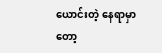ယောင်းတဲ့ နေရာမှာတော့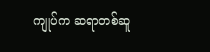ကျုပ်က ဆရာတစ်ဆူ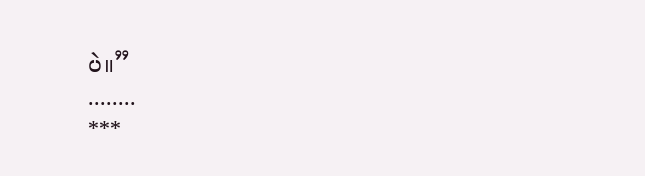ပဲ။”
........
***